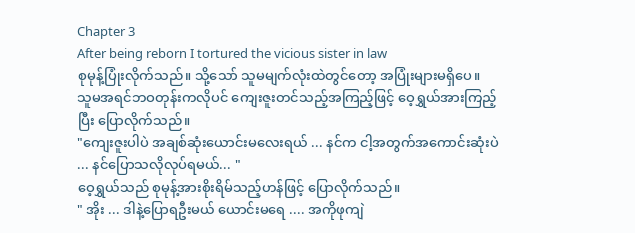Chapter 3
After being reborn I tortured the vicious sister in law
စုမုန့်ပြုံးလိုက်သည်။ သို့သော် သူမမျက်လုံးထဲတွင်တော့ အပြုံးများမရှိပေ။
သူမအရင်ဘဝတုန်းကလိုပင် ကျေးဇူးတင်သည့်အကြည့်ဖြင့် ဝေ့ရွှယ်အားကြည့်ပြီး ပြောလိုက်သည်။
"ကျေးဇူးပါပဲ အချစ်ဆုံးယောင်းမလေးရယ် ... နင်က ငါ့အတွက်အကောင်းဆုံးပဲ ... နင်ပြောသလိုလုပ်ရမယ်... "
ဝေ့ရွှယ်သည် စုမုန့်အားစိုးရိမ်သည့်ဟန်ဖြင့် ပြောလိုက်သည်။
" အိုး ... ဒါနဲ့ပြောရဦးမယ် ယောင်းမရေ .... အကိုဖုကျဲ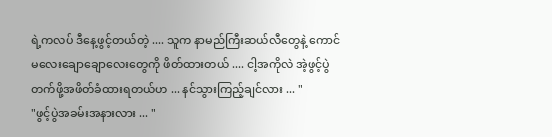ရဲ့ကလပ် ဒီနေ့ဖွင့်တယ်တဲ့ .... သူက နာမည်ကြီးဆယ်လီတွေနဲ့ ကောင်မလေးချောချောလေးတွေကို ဖိတ်ထားတယ် .... ငါ့အကိုလဲ အဲ့ဖွင့်ပွဲတက်ဖို့အဖိတ်ခံထားရတယ်ဟ ... နင်သွားကြည့်ချင်လား ... "
"ဖွင့်ပွဲအခမ်းအနားလား ... "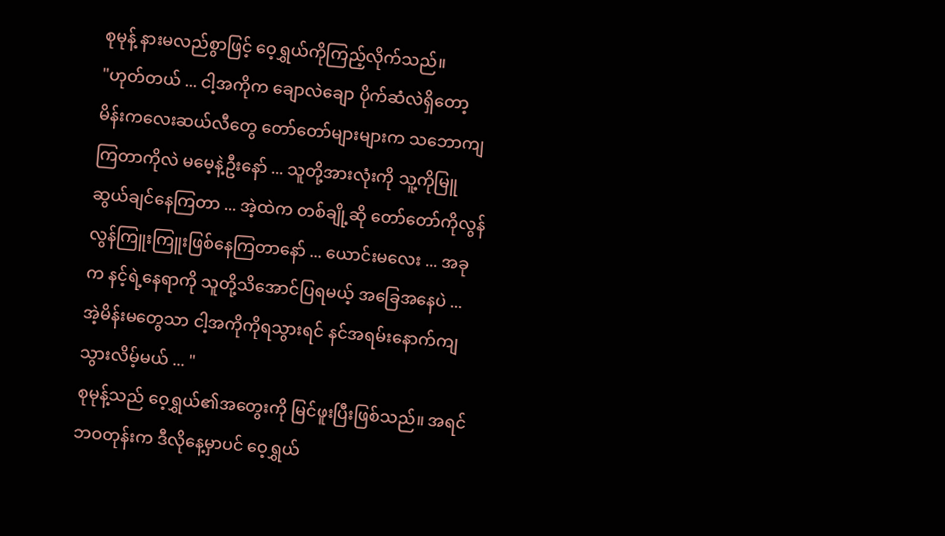စုမုန့် နားမလည်စွာဖြင့် ဝေ့ရွှယ်ကိုကြည့်လိုက်သည်။
"ဟုတ်တယ် ... ငါ့အကိုက ချောလဲချော ပိုက်ဆံလဲရှိတော့ မိန်းကလေးဆယ်လီတွေ တော်တော်များများက သဘောကျကြတာကိုလဲ မမေ့နဲ့ဦးနော် ... သူတို့အားလုံးကို သူ့ကိုမြူဆွယ်ချင်နေကြတာ ... အဲ့ထဲက တစ်ချို့ဆို တော်တော်ကိုလွန်လွန်ကြူးကြူးဖြစ်နေကြတာနော် ... ယောင်းမလေး ... အခုက နင့်ရဲ့နေရာကို သူတို့သိအောင်ပြရမယ့် အခြေအနေပဲ ... အဲ့မိန်းမတွေသာ ငါ့အကိုကိုရသွားရင် နင်အရမ်းနောက်ကျသွားလိမ့်မယ် ... "
စုမုန့်သည် ဝေ့ရွှယ်၏အတွေးကို မြင်ဖူးပြီးဖြစ်သည်။ အရင်ဘဝတုန်းက ဒီလိုနေ့မှာပင် ဝေ့ရွှယ်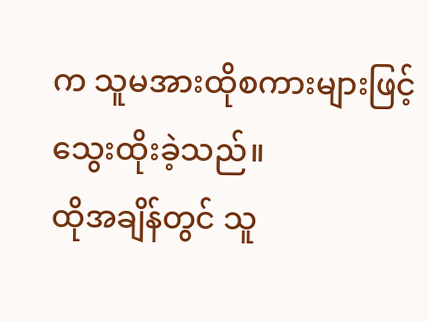က သူမအားထိုစကားများဖြင့် သွေးထိုးခဲ့သည်။
ထိုအချိန်တွင် သူ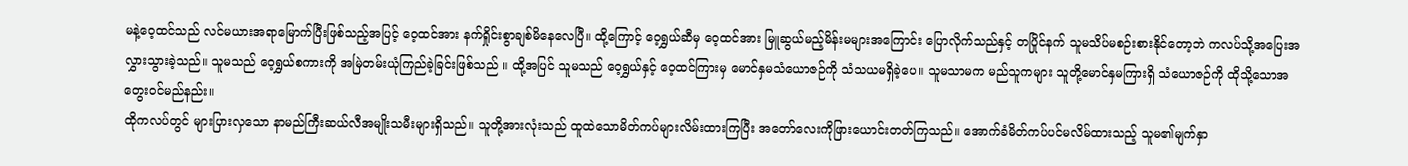မနဲ့ဝေ့ထင်သည် လင်မယားအရာမြောက်ပြီးဖြစ်သည့်အပြင့် ဝေ့ထင်အား နက်ရှိုင်းစွာချစ်မိနေလေပြီ။ ထို့ကြောင့် ဝေ့ရွှယ်ဆီမှ ဝေ့ထင်အား မြူဆွယ်မည့်မိန်းမများအကြောင်း ပြောလိုက်သည်နှင့် တပြိုင်နက် သူမသိပ်မစဉ်းစားနိုင်တော့ဘဲ ကလပ်သို့အပြေးအလွှားသွားခဲ့သည်။ သူမသည် ဝေ့ရွှယ်စကားကို အမြဲတမ်းယုံကြည်ခဲ့ခြင်းဖြစ်သည် ။ ထို့အပြင် သူမသည် ဝေ့ရွှယ်နှင့် ဝေ့ထင်ကြားမှ မောင်နှမသံယောဇဉ်ကို သံသယမရှိခဲ့ပေ။ သူမသာမက မည်သူကများ သူတို့မောင်နှမကြားရှိ သံယောဇဉ်ကို ထိုသို့သောအတွေးဝင်မည်နည်း။
ထိုကလပ်တွင် များပြားလှသော နာမည်ကြီးဆယ်လီအမျိုးသမီးများရှိသည်။ သူတို့အားလုံးသည် ထူထဲသောမိတ်ကပ်များလိမ်းထားကြပြီး အတော်လေးကိုဖြားယောင်းတတ်ကြသည်။ အောက်ခံမိတ်ကပ်ပင်မလိမ်ထားသည့် သူမ၏မျက်နှာ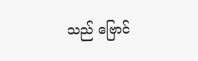သည် ဗြောင်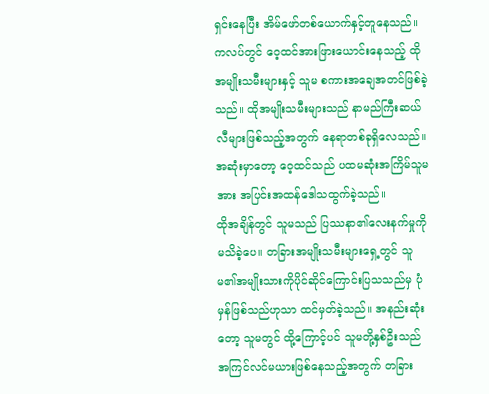ရှင်းနေပြီး အိမ်ဖော်တစ်ယောက်နှင့်တူနေသည်။ ကလပ်တွင် ဝေ့ထင်အားဖြားယောင်းနေသည့် ထိုအမျိုးသမီးများနှင့် သူမ စကားအချေအတင်ဖြစ်ခဲ့သည်။ ထိုအမျိုးသမီးများသည် နာမည်ကြီးဆယ်လီများဖြစ်သည့်အတွက် နေရာတစ်ခုရှိလေသည်။ အဆုံးမှာတော့ ဝေ့ထင်သည် ပထမဆုံးအကြိမ်သူမအား အပြင်းအထန်ဒေါသထွက်ခဲ့သည်။
ထိုအချိန်တွင် သူမသည် ပြဿနာ၏လေးနက်မှုကို မသိခဲ့ပေ။ တခြားအမျိုးသမီးများရှေ့တွင် သူမ၏အမျိုးသားကိုပိုင်ဆိုင်ကြောင်းပြသသည်မှ ပုံမှန်ဖြစ်သည်ဟုသာ ထင်မှတ်ခဲ့သည်။ အနည်းဆုံးတော့ သူမတွင် ထို့ကြောင့်ပင် သူမတို့နှစ်ဦးသည် အကြင်လင်မယားဖြစ်နေသည့်အတွက် တခြား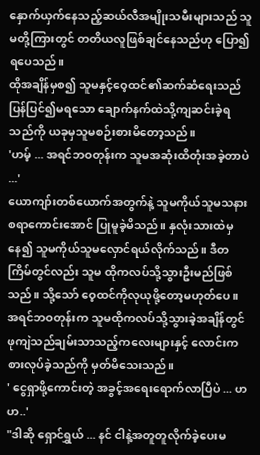နှောက်ယှက်နေသည့်ဆယ်လီအမျိုးသမီးများသည် သူမတို့ကြားတွင် တတိယလူဖြစ်ချင်နေသည်ဟု ပြော၍ရပေသည်။
ထိုအချိန်မှစ၍ သူမနှင့်ဝေ့ထင်၏ဆက်ဆံရေးသည် ပြန်ပြင်၍မရသော ချောက်နက်ထဲသို့ကျဆင်းခဲ့ရသည်ကို ယခုမှသူမစဉ်းစားမိတော့သည်။
'ဟမ့် ... အရင်ဘဝတုန်းက သူမအဆုံးထိတုံးအခဲ့တာပဲ ...'
ယောကျာ်းတစ်ယောက်အတွက်နဲ့ သူမကိုယ်သူမသနားစရာကောင်းအောင် ပြုမူခဲ့မိသည်။ နှလုံးသားထဲမှနေ၍ သူမကိုယ်သူမလှောင်ရယ်လိုက်သည်။ ဒီတကြိမ်တွင်လည်း သူမ ထိုကလပ်သို့သွားဦးမည်ဖြစ်သည်။ သို့သော် ဝေ့ထင်ကိုလုယုဖို့တော့မဟုတ်ပေ။
အရင်ဘဝတုန်းက သူမထိုကလပ်သို့သွားခဲ့အချိန်တွင် ဖုကျဲသည်ချမ်းသာသည့်ကလေးများနှင့် လောင်းကစားလုပ်ခဲ့သည်ကို မှတ်မိသေးသည်။
' ငွေရှာဖို့ကောင်းတဲ့ အခွင့်အရေးရောက်လာပြီပဲ ... ဟဟ..'
"ဒါဆို ရှောင်ရွှယ် ... နင် ငါနဲ့အတူတူလိုက်ခဲ့ပေးမ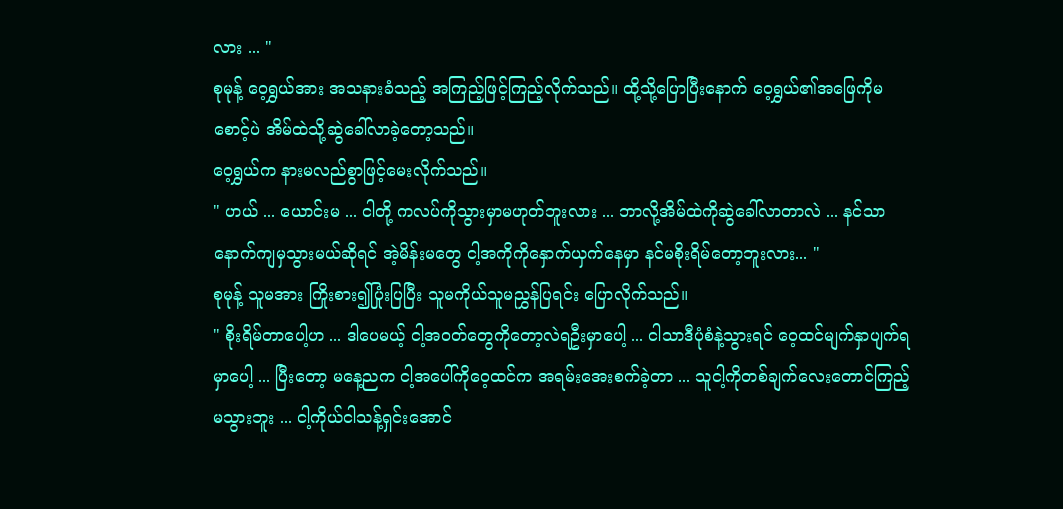လား ... "
စုမုန့် ဝေ့ရွှယ်အား အသနားခံသည့် အကြည့်ဖြင့်ကြည့်လိုက်သည်။ ထို့သို့ပြောပြီးနောက် ဝေ့ရွှယ်၏အဖြေကိုမစောင့်ပဲ အိမ်ထဲသို့ဆွဲခေါ်လာခဲ့တော့သည်။
ဝေ့ရွှယ်က နားမလည်စွာဖြင့်မေးလိုက်သည်။
" ဟယ် ... ယောင်းမ ... ငါတို့ ကလပ်ကိုသွားမှာမဟုတ်ဘူးလား ... ဘာလို့အိမ်ထဲကိုဆွဲခေါ်လာတာလဲ ... နင်သာနောက်ကျမှသွားမယ်ဆိုရင် အဲ့မိန်းမတွေ ငါ့အကိုကိုနှောက်ယှက်နေမှာ နင်မစိုးရိမ်တော့ဘူးလား... "
စုမုန့် သူမအား ကြိုးစား၍ပြုံးပြပြီး သူမကိုယ်သူမညွှန်ပြရင်း ပြောလိုက်သည်။
" စိုးရိမ်တာပေါ့ဟ ... ဒါပေမယ့် ငါ့အဝတ်တွေကိုတော့လဲရဦးမှာပေါ့ ... ငါသာဒီပုံစံနဲ့သွားရင် ဝေ့ထင်မျက်နှာပျက်ရမှာပေါ့ ... ပြီးတော့ မနေ့ညက ငါ့အပေါ်ကိုဝေ့ထင်က အရမ်းအေးစက်ခဲ့တာ ... သူငါ့ကိုတစ်ချက်လေးတောင်ကြည့်မသွားဘူး ... ငါ့ကိုယ်ငါသန့်ရှင်းအောင်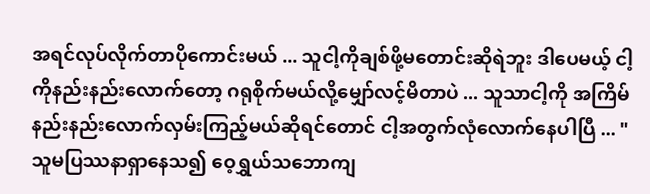အရင်လုပ်လိုက်တာပိုကောင်းမယ် ... သူငါ့ကိုချစ်ဖို့မတောင်းဆိုရဲဘူး ဒါပေမယ့် ငါ့ကိုနည်းနည်းလောက်တော့ ဂရုစိုက်မယ်လို့မျှော်လင့်မိတာပဲ ... သူသာငါ့ကို အကြိမ်နည်းနည်းလောက်လှမ်းကြည့်မယ်ဆိုရင်တောင် ငါ့အတွက်လုံလောက်နေပါပြီ ... "
သူမပြဿနာရှာနေသ၍ ဝေ့ရွှယ်သဘောကျ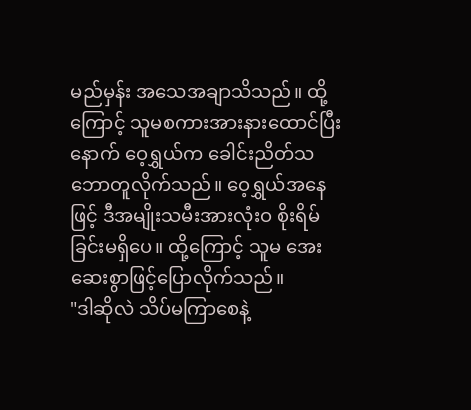မည်မှန်း အသေအချာသိသည်။ ထို့ကြောင့် သူမစကားအားနားထောင်ပြီးနောက် ဝေ့ရွှယ်က ခေါင်းညိတ်သဘောတူလိုက်သည်။ ဝေ့ရွှယ်အနေဖြင့် ဒီအမျိုးသမီးအားလုံးဝ စိုးရိမ်ခြင်းမရှိပေ။ ထို့ကြောင့် သူမ အေးဆေးစွာဖြင့်ပြောလိုက်သည်။
"ဒါဆိုလဲ သိပ်မကြာစေနဲ့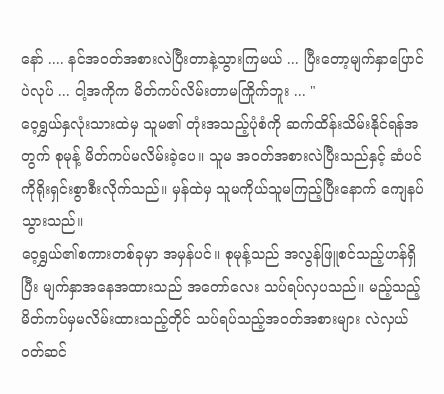နော် .... နင်အဝတ်အစားလဲပြီးတာနဲ့သွားကြမယ် ... ပြီးတော့မျက်နှာပြောင်ပဲလုပ် ... ငါ့အကိုက မိတ်ကပ်လိမ်းတာမကြိုက်ဘူး ... "
ဝေ့ရွှယ်နှလုံးသားထဲမှ သူမ၏ တုံးအသည့်ပုံစံကို ဆက်ထိန်းသိမ်းနိုင်ရန်အတွက် စုမုန့် မိတ်ကပ်မလိမ်းခဲ့ပေ။ သူမ အဝတ်အစားလဲပြီးသည်နှင့် ဆံပင်ကိုရိုးရှင်းစွာစီးလိုက်သည်။ မှန်ထဲမှ သူမကိုယ်သူမကြည့်ပြီးနောက် ကျေနပ်သွားသည်။
ဝေ့ရွှယ်၏စကားတစ်ခုမှာ အမှန်ပင်။ စုမုန့်သည် အလွန်ဖြူစင်သည့်ဟန်ရှိပြီး မျက်နှာအနေအထားသည် အတော်လေး သပ်ရပ်လှပသည်။ မည့်သည့်မိတ်ကပ်မှမလိမ်းထားသည့်တိုင် သပ်ရပ်သည့်အဝတ်အစားများ လဲလှယ်ဝတ်ဆင်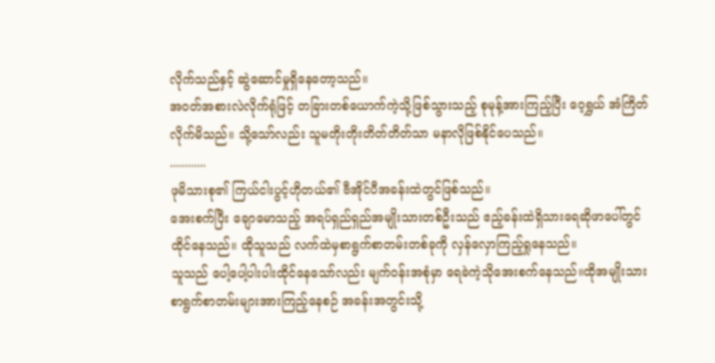လိုက်သည်နှင့် ဆွဲဆောင်မှုရှိနေတော့သည်။
အဝတ်အစားလဲလိုက်ရုံဖြင့် တခြားတစ်ယောက်ကဲ့သို့ဖြစ်သွားသည့် စုမုန့်အားကြည့်ပြီး ဝေ့ရွှယ် အံကြိတ်လိုက်မိသည်။ သို့သော်လည်း သူမတိုးတိုးတိတ်တိတ်သာ မနာလိုဖြစ်နိုင်ပေသည်။
............
ဖုမိသားစု၏ ကြယ်ငါးပွင့်ဟိုတယ်၏ ဗီအိုင်ပီအခန်းထဲတွင်ဖြစ်သည်။
အေးစက်ပြီး ချောမောသည့် အရပ်ရှည်ရှည်အမျိုးသားတစ်ဦးသည် ဧည့်ခန်းထဲရှိသားရေဆိုဖာပေါ်တွင် ထိုင်နေသည်။ ထိုသူသည် လက်ထဲမှစာရွက်စာတမ်းတစ်ခုကို လှန်လှောကြည့်ရှုနေသည်။
သူသည် ပေါ့ပေါ့ပါးပါးထိုင်နေသော်လည်း မျက်ဝန်းအစုံမှာ ရေခဲကဲ့သိုအေးစက်နေသည်။ထိုအမျိုးသားစာရွက်စာတမ်းများအားကြည့်နေစဉ် အခန်းအတွင်းသို့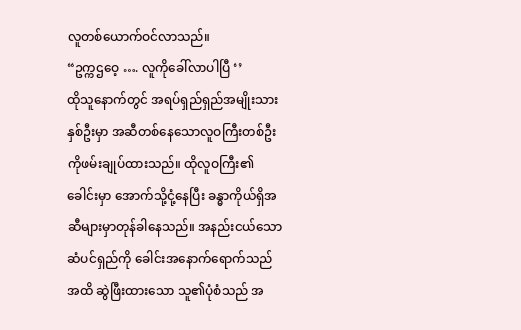လူတစ်ယောက်ဝင်လာသည်။
“ဥက္ကဌဝေ့ …. လူကိုခေါ်လာပါပြီ ‘’
ထိုသူနောက်တွင် အရပ်ရှည်ရှည်အမျိုးသားနှစ်ဦးမှာ အဆီတစ်နေသောလူဝကြီးတစ်ဦးကိုဖမ်းချုပ်ထားသည်။ ထိုလူဝကြီး၏ခေါင်းမှာ အောက်သို့ငုံ့နေပြီး ခန္ဓာကိုယ်ရှိအဆီများမှာတုန်ခါနေသည်။ အနည်းငယ်သော ဆံပင်ရှည်ကို ခေါင်းအနောက်ရောက်သည်အထိ ဆွဲဖြီးထားသော သူ၏ပုံစံသည် အ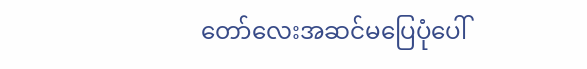တော်လေးအဆင်မပြေပုံပေါ်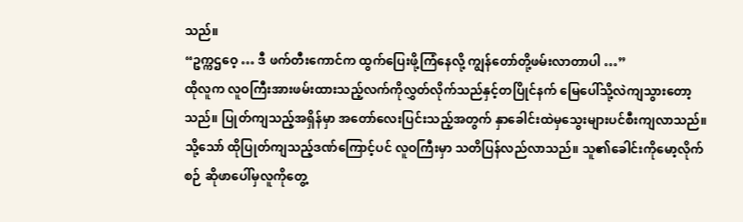သည်။
“ဥက္ကဌဝေ့ … ဒီ ဖက်တီးကောင်က ထွက်ပြေးဖို့ကြံနေလို့ ကျွန်တော်တို့ဖမ်းလာတာပါ …”
ထိုလူက လူဝကြီးအားဖမ်းထားသည့်လက်ကိုလွှတ်လိုက်သည်နှင့်တပြိုင်နက် မြေပေါ်သို့လဲကျသွားတော့သည်။ ပြုတ်ကျသည့်အရှိန်မှာ အတော်လေးပြင်းသည့်အတွက် နှာခေါင်းထဲမှသွေးများပင်စီးကျလာသည်။
သို့သော် ထိုပြုတ်ကျသည့်ဒဏ်ကြောင့်ပင် လူဝကြီးမှာ သတိပြန်လည်လာသည်။ သူ၏ခေါင်းကိုမော့လိုက်စဉ် ဆိုဖာပေါ်မှလူကိုတွေ့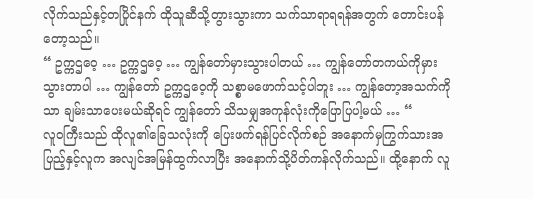လိုက်သည်နှင့်တပြိုင်နက် ထိုသူဆီသို့တွားသွားကာ သက်သာရာရရန်အတွက် တောင်းပန်တော့သည်။
“ ဥက္ကဌဝေ့ … ဥက္ကဌဝေ့ … ကျွန်တော်မှားသွားပါတယ် … ကျွန်တော်တကယ်ကိုမှားသွားတာပါ … ကျွန်တော် ဥက္ကဌဝေ့ကို သစ္စာမဖောက်သင့်ပါဘူး … ကျွန်တော့အသက်ကိုသာ ချမ်းသာပေးမယ်ဆိုရင် ကျွန်တော် သိသမျှအကုန်လုံးကိုပြောပြပါ့မယ် … “
လူဝကြီးသည် ထိုလူ၏ခြေသလုံးကို ပြေးဖက်ရန်ပြင်လိုက်စဉ် အနောက်မှကြွက်သားအပြည့်နှင့်လူက အလျင်အမြန်ထွက်လာပြီး အနောက်သို့ပိတ်ကန်လိုက်သည်။ ထို့နောက် လူ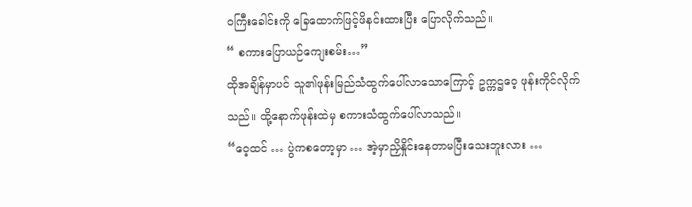ဝကြီးခေါင်းကို ခြေထောက်ဖြင့်ဖိနင်းထားပြီး ပြောလိုက်သည်။
“ စကားပြောယဉ်ကျေးစမ်း…”
ထိုအချိန်မှာပင် သူ၏ဖုန်းမြည်သံထွက်ပေါ်လာသောကြောင့် ဥက္ကဌဝေ့ ဖုန်းကိုင်လိုက်သည်။ ထို့နောက်ဖုန်းထဲမှ စကားသံထွက်ပေါ်လာသည်။
“ဝေ့ထင် … ပွဲကစတော့မှာ … အဲ့မှာညှိနှိုင်းနေတာမပြီးသေးဘူးလား …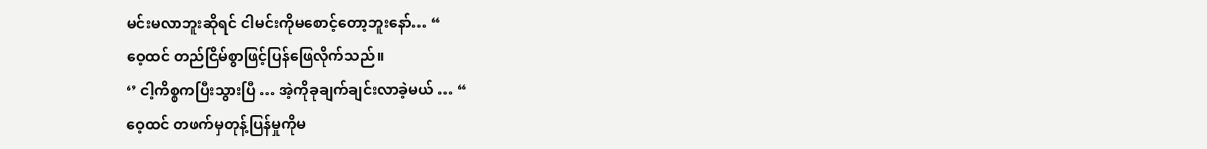မင်းမလာဘူးဆိုရင် ငါမင်းကိုမစောင့်တော့ဘူးနော်… “
ဝေ့ထင် တည်ငြိမ်စွာဖြင့်ပြန်ဖြေလိုက်သည်။
‘’ ငါ့ကိစ္စကပြီးသွားပြီ … အဲ့ကိုခုချက်ချင်းလာခဲ့မယ် … “
ဝေ့ထင် တဖက်မှတုန့်ပြန်မှုကိုမ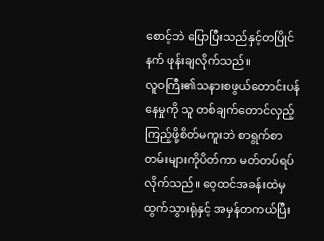စောင့်ဘဲ ပြောပြီးသည်နှင့်တပြိုင်နက် ဖုန်းချလိုက်သည်။
လူဝကြီး၏သနားစဖွယ်တောင်းပန်နေမှုကို သူ တစ်ချက်တောင်လှည့်ကြည့်ဖို့စိတ်မကူးဘဲ စာရွက်စာတမ်းများကိုပိတ်ကာ မတ်တပ်ရပ်လိုက်သည်။ ဝေ့ထင်အခန်းထဲမှထွက်သွားရုံနှင့် အမှန်တကယ်ပြီး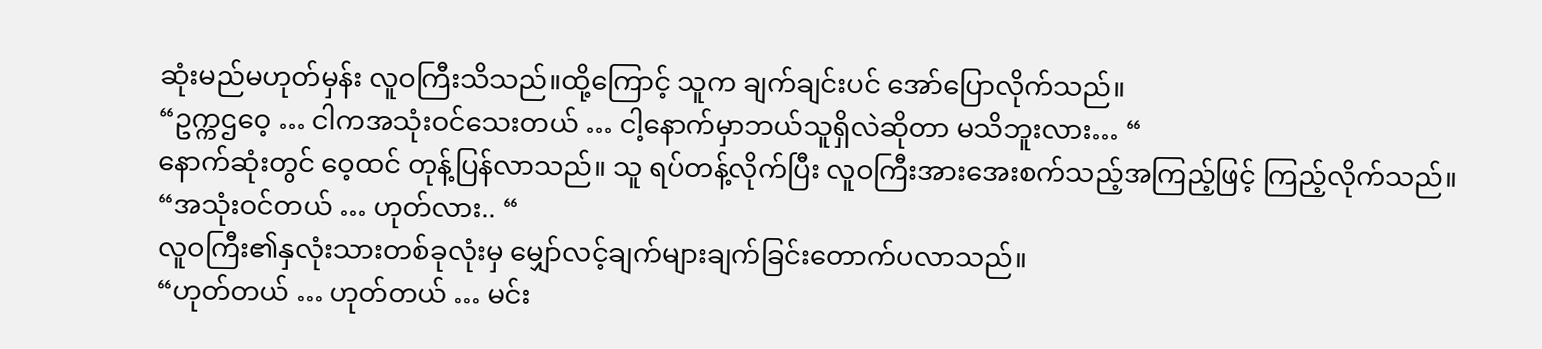ဆုံးမည်မဟုတ်မှန်း လူဝကြီးသိသည်။ထို့ကြောင့် သူက ချက်ချင်းပင် အော်ပြောလိုက်သည်။
“ဥက္ကဌဝေ့ … ငါကအသုံးဝင်သေးတယ် … ငါ့နောက်မှာဘယ်သူရှိလဲဆိုတာ မသိဘူးလား… “
နောက်ဆုံးတွင် ဝေ့ထင် တုန့်ပြန်လာသည်။ သူ ရပ်တန့်လိုက်ပြီး လူဝကြီးအားအေးစက်သည့်အကြည့်ဖြင့် ကြည့်လိုက်သည်။
“အသုံးဝင်တယ် … ဟုတ်လား.. “
လူဝကြီး၏နှလုံးသားတစ်ခုလုံးမှ မျှော်လင့်ချက်များချက်ခြင်းတောက်ပလာသည်။
“ဟုတ်တယ် … ဟုတ်တယ် … မင်း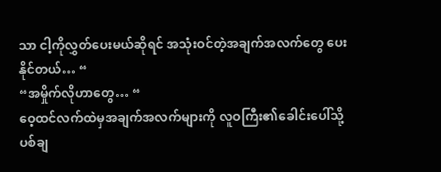သာ ငါ့ကိုလွှတ်ပေးမယ်ဆိုရင် အသုံးဝင်တဲ့အချက်အလက်တွေ ပေးနိုင်တယ်… “
“အမှိုက်လိုဟာတွေ… “
ဝေ့ထင်လက်ထဲမှအချက်အလက်များကို လူဝကြီး၏ခေါင်းပေါ်သို့ ပစ်ချ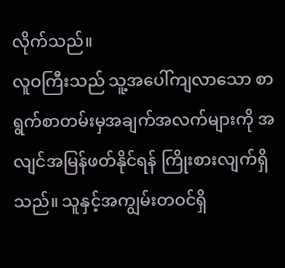လိုက်သည်။
လူဝကြီးသည် သူ့အပေါ်ကျလာသော စာရွက်စာတမ်းမှအချက်အလက်များကို အလျင်အမြန်ဖတ်နိုင်ရန် ကြိုးစားလျက်ရှိသည်။ သူနှင့်အကျွမ်းတဝင်ရှိ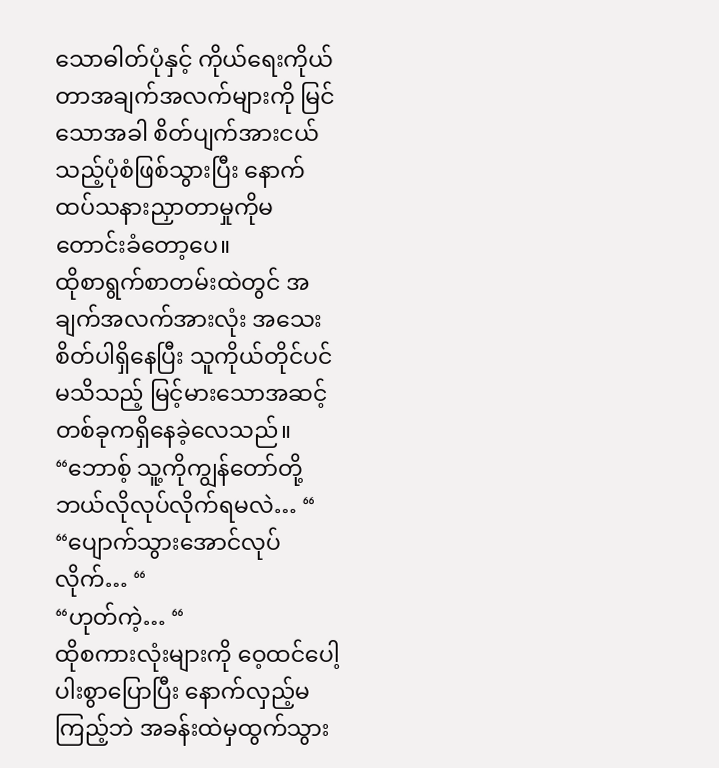သောဓါတ်ပုံနှင့် ကိုယ်ရေးကိုယ်တာအချက်အလက်များကို မြင်သောအခါ စိတ်ပျက်အားငယ်သည့်ပုံစံဖြစ်သွားပြီး နောက်ထပ်သနားညှာတာမှုကိုမတောင်းခံတော့ပေ။
ထိုစာရွက်စာတမ်းထဲတွင် အချက်အလက်အားလုံး အသေးစိတ်ပါရှိနေပြီး သူကိုယ်တိုင်ပင်မသိသည့် မြင့်မားသောအဆင့်တစ်ခုကရှိနေခဲ့လေသည်။
“ဘောစ့် သူ့ကိုကျွန်တော်တို့ဘယ်လိုလုပ်လိုက်ရမလဲ… “
“ပျောက်သွားအောင်လုပ်လိုက်… “
“ဟုတ်ကဲ့… “
ထိုစကားလုံးများကို ဝေ့ထင်ပေါ့ပါးစွာပြောပြီး နောက်လှည့်မကြည့်ဘဲ အခန်းထဲမှထွက်သွား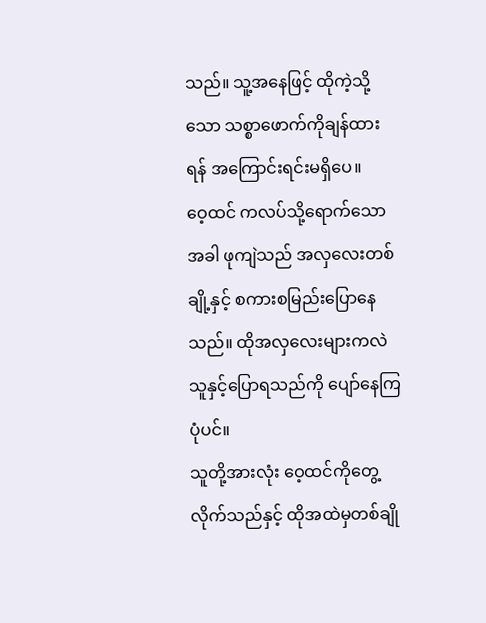သည်။ သူ့အနေဖြင့် ထိုကဲ့သို့သော သစ္စာဖောက်ကိုချန်ထားရန် အကြောင်းရင်းမရှိပေ။
ဝေ့ထင် ကလပ်သို့ရောက်သောအခါ ဖုကျဲသည် အလှလေးတစ်ချို့နှင့် စကားစမြည်းပြောနေသည်။ ထိုအလှလေးများကလဲ သူနှင့်ပြောရသည်ကို ပျော်နေကြပုံပင်။
သူတို့အားလုံး ဝေ့ထင်ကိုတွေ့လိုက်သည်နှင့် ထိုအထဲမှတစ်ချို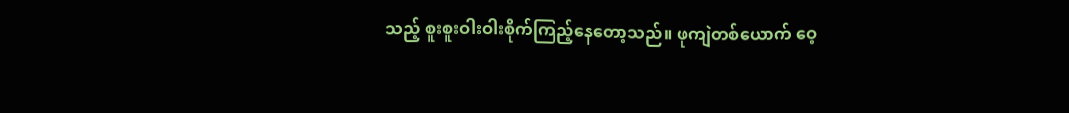သည့် စူးစူးဝါးဝါးစိုက်ကြည့်နေတော့သည်။ ဖုကျဲတစ်ယောက် ဝေ့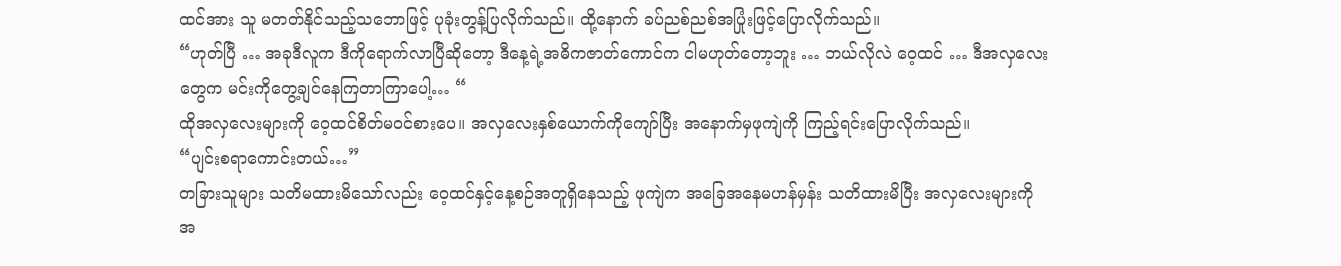ထင်အား သူ မတတ်နိုင်သည့်သဘောဖြင့် ပုခုံးတွန့်ပြလိုက်သည်။ ထို့နောက် ခပ်ညစ်ညစ်အပြုံးဖြင့်ပြောလိုက်သည်။
“ဟုတ်ပြီ … အခုဒီလူက ဒီကိုရောက်လာပြီဆိုတော့ ဒီနေ့ရဲ့အဓိကဇာတ်ကောင်က ငါမဟုတ်တော့ဘူး … ဘယ်လိုလဲ ဝေ့ထင် … ဒီအလှလေးတွေက မင်းကိုတွေ့ချင်နေကြတာကြာပေါ့… “
ထိုအလှလေးများကို ဝေ့ထင်စိတ်မဝင်စားပေ။ အလှလေးနှစ်ယောက်ကိုကျော်ပြီး အနောက်မှဖုကျဲကို ကြည့်ရင်းပြောလိုက်သည်။
“ပျင်းစရာကောင်းတယ်…”
တခြားသူများ သတိမထားမိသော်လည်း ဝေ့ထင်နှင့်နေ့စဉ်အတူရှိနေသည့် ဖုကျဲက အခြေအနေမဟန်မှန်း သတိထားမိပြီး အလှလေးများကို အ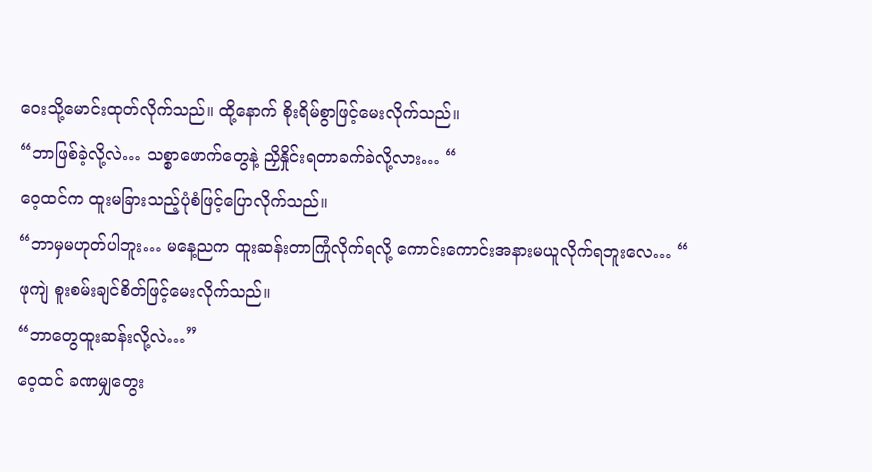ဝေးသို့မောင်းထုတ်လိုက်သည်။ ထို့နောက် စိုးရိမ်စွာဖြင့်မေးလိုက်သည်။
“ဘာဖြစ်ခဲ့လို့လဲ… သစ္စာဖောက်တွေနဲ့ ညှိနှိုင်းရတာခက်ခဲလို့လား… “
ဝေ့ထင်က ထူးမခြားသည့်ပုံစံဖြင့်ပြောလိုက်သည်။
“ဘာမှမဟုတ်ပါဘူး… မနေ့ညက ထူးဆန်းတာကြုံလိုက်ရလို့ ကောင်းကောင်းအနားမယူလိုက်ရဘူးလေ… “
ဖုကျဲ စူးစမ်းချင်စိတ်ဖြင့်မေးလိုက်သည်။
“ဘာတွေထူးဆန်းလို့လဲ…”
ဝေ့ထင် ခဏမျှတွေး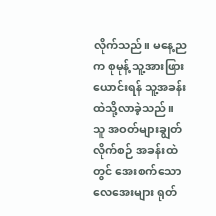လိုက်သည်။ မနေ့ညက စုမုန့် သူ့အားဖြားယောင်းရန် သူ့အခန်းထဲသို့လာခဲ့သည်။ သူ အဝတ်များချွတ်လိုက်စဉ် အခန်းထဲတွင် အေးစက်သောလေအေးများ ရုတ်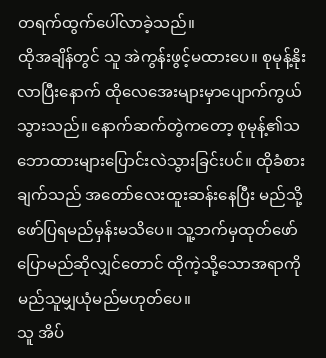တရက်ထွက်ပေါ်လာခဲ့သည်။
ထိုအချိန်တွင် သူ အဲကွန်းဖွင့်မထားပေ။ စုမုန့်နိုးလာပြီးနောက် ထိုလေအေးများမှာပျောက်ကွယ်သွားသည်။ နောက်ဆက်တွဲကတော့ စုမုန့်၏သဘောထားများပြောင်းလဲသွားခြင်းပင်။ ထိုခံစားချက်သည် အတော်လေးထူးဆန်းနေပြီး မည်သို့ဖော်ပြရမည်မှန်းမသိပေ။ သူ့ဘက်မှထုတ်ဖော်ပြောမည်ဆိုလျှင်တောင် ထိုကဲ့သို့သောအရာကို မည်သူမျှယုံမည်မဟုတ်ပေ။
သူ အိပ်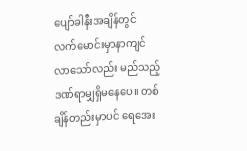ပျော်ခါနီးအချိန်တွင် လက်မောင်းမှာနာကျင်လာသော်လည်း မည်သည့်ဒဏ်ရာမျှရှိမနေပေ။ တစ်ချိန်တည်းမှာပင် ရေအေး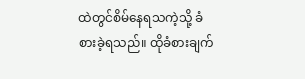ထဲတွင်စိမ်နေရသကဲ့သို့ ခံစားခဲ့ရသည်။ ထိုခံစားချက်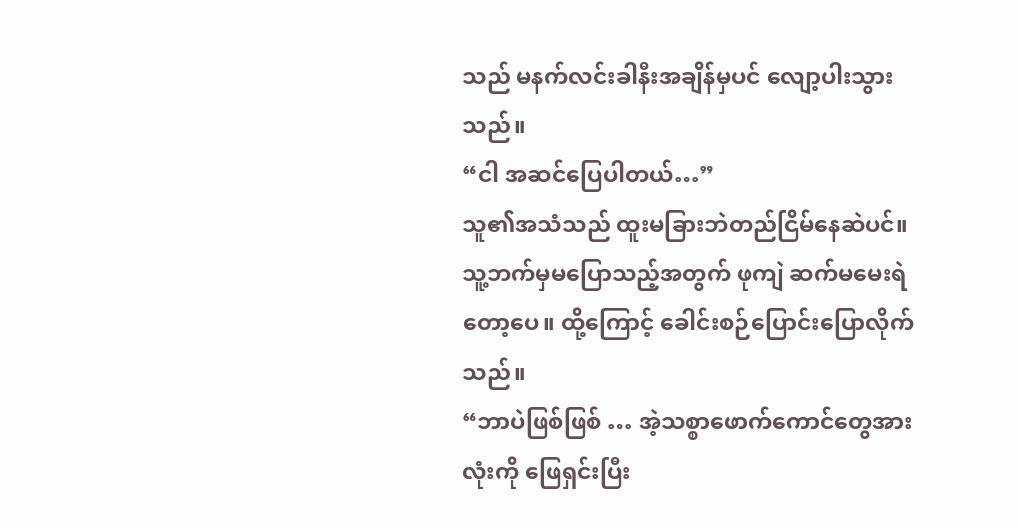သည် မနက်လင်းခါနီးအချိန်မှပင် လျော့ပါးသွားသည်။
“ငါ အဆင်ပြေပါတယ်…”
သူ၏အသံသည် ထူးမခြားဘဲတည်ငြိမ်နေဆဲပင်။
သူ့ဘက်မှမပြောသည့်အတွက် ဖုကျဲ ဆက်မမေးရဲတော့ပေ။ ထို့ကြောင့် ခေါင်းစဉ်ပြောင်းပြောလိုက်သည်။
“ဘာပဲဖြစ်ဖြစ် … အဲ့သစ္စာဖောက်ကောင်တွေအားလုံးကို ဖြေရှင်းပြီး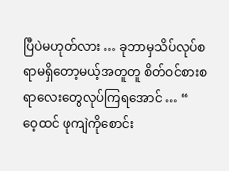ပြီပဲမဟုတ်လား … ခုဘာမှသိပ်လုပ်စရာမရှိတော့မယ့်အတူတူ စိတ်ဝင်စားစရာလေးတွေလုပ်ကြရအောင် … “
ဝေ့ထင် ဖုကျဲကိုစောင်း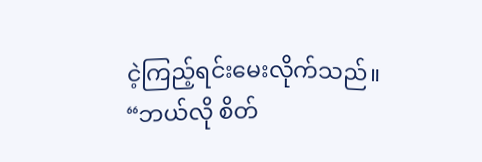ငဲ့ကြည့်ရင်းမေးလိုက်သည်။
“ဘယ်လို စိတ်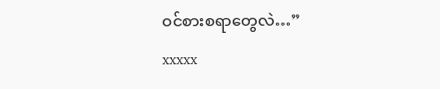ဝင်စားစရာတွေလဲ…”
xxxxx